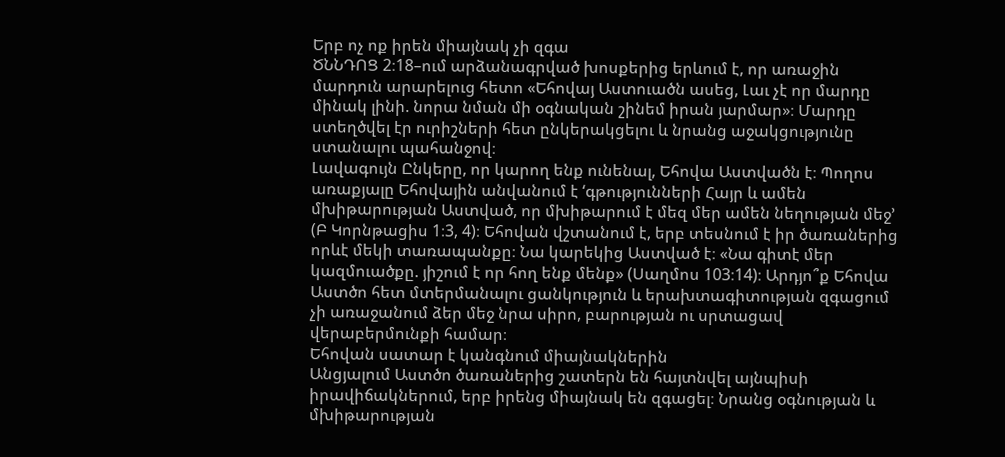Երբ ոչ ոք իրեն միայնակ չի զգա
ԾՆՆԴՈՑ 2։18–ում արձանագրված խոսքերից երևում է, որ առաջին մարդուն արարելուց հետո «Եհովայ Աստուածն ասեց, Լաւ չէ որ մարդը մինակ լինի. նորա նման մի օգնական շինեմ իրան յարմար»։ Մարդը ստեղծվել էր ուրիշների հետ ընկերակցելու և նրանց աջակցությունը ստանալու պահանջով։
Լավագույն Ընկերը, որ կարող ենք ունենալ, Եհովա Աստվածն է։ Պողոս առաքյալը Եհովային անվանում է ‘գթությունների Հայր և ամեն մխիթարության Աստված, որ մխիթարում է մեզ մեր ամեն նեղության մեջ’ (Բ Կորնթացիս 1։3, 4)։ Եհովան վշտանում է, երբ տեսնում է իր ծառաներից որևէ մեկի տառապանքը։ Նա կարեկից Աստված է։ «Նա գիտէ մեր կազմուածքը. յիշում է որ հող ենք մենք» (Սաղմոս 103։14)։ Արդյո՞ք Եհովա Աստծո հետ մտերմանալու ցանկություն և երախտագիտության զգացում չի առաջանում ձեր մեջ նրա սիրո, բարության ու սրտացավ վերաբերմունքի համար։
Եհովան սատար է կանգնում միայնակներին
Անցյալում Աստծո ծառաներից շատերն են հայտնվել այնպիսի իրավիճակներում, երբ իրենց միայնակ են զգացել։ Նրանց օգնության և մխիթարության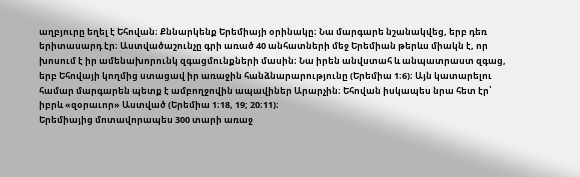աղբյուրը եղել է Եհովան։ Քննարկենք Երեմիայի օրինակը։ Նա մարգարե նշանակվեց, երբ դեռ երիտասարդ էր։ Աստվածաշունչը գրի առած 40 անհատների մեջ Երեմիան թերևս միակն է, որ խոսում է իր ամենախորունկ զգացմունքների մասին։ Նա իրեն անվստահ և անպատրաստ զգաց, երբ Եհովայի կողմից ստացավ իր առաջին հանձնարարությունը (Երեմիա 1։6)։ Այն կատարելու համար մարգարեն պետք է ամբողջովին ապավիներ Արարչին։ Եհովան իսկապես նրա հետ էր՝ իբրև «զօրաւոր» Աստված (Երեմիա 1։18, 19; 20։11)։
Երեմիայից մոտավորապես 300 տարի առաջ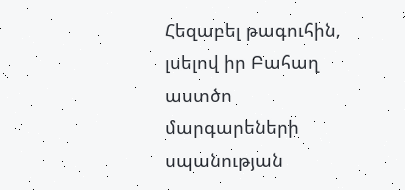Հեզաբել թագուհին, լսելով իր Բահաղ աստծո մարգարեների սպանության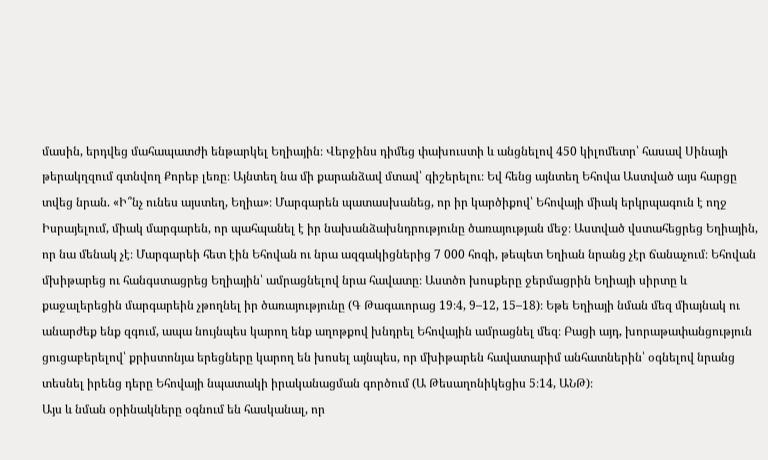մասին, երդվեց մահապատժի ենթարկել Եղիային։ Վերջինս դիմեց փախուստի և անցնելով 450 կիլոմետր՝ հասավ Սինայի թերակղզում գտնվող Քորեբ լեռը։ Այնտեղ նա մի քարանձավ մտավ՝ գիշերելու։ Եվ հենց այնտեղ Եհովա Աստված այս հարցը տվեց նրան. «Ի՞նչ ունես այստեղ, Եղիա»։ Մարգարեն պատասխանեց, որ իր կարծիքով՝ Եհովայի միակ երկրպագուն է ողջ Իսրայելում, միակ մարգարեն, որ պահպանել է իր նախանձախնդրությունը ծառայության մեջ։ Աստված վստահեցրեց Եղիային, որ նա մենակ չէ։ Մարգարեի հետ էին Եհովան ու նրա ազգակիցներից 7 000 հոգի, թեպետ Եղիան նրանց չէր ճանաչում։ Եհովան մխիթարեց ու հանգստացրեց Եղիային՝ ամրացնելով նրա հավատը։ Աստծո խոսքերը ջերմացրին Եղիայի սիրտը և քաջալերեցին մարգարեին չթողնել իր ծառայությունը (Գ Թագաւորաց 19։4, 9–12, 15–18)։ Եթե Եղիայի նման մեզ միայնակ ու անարժեք ենք զգում, ապա նույնպես կարող ենք աղոթքով խնդրել Եհովային ամրացնել մեզ։ Բացի այդ, խորաթափանցություն ցուցաբերելով՝ քրիստոնյա երեցները կարող են խոսել այնպես, որ մխիթարեն հավատարիմ անհատներին՝ օգնելով նրանց տեսնել իրենց դերը Եհովայի նպատակի իրականացման գործում (Ա Թեսաղոնիկեցիս 5։14, ԱՆԹ)։
Այս և նման օրինակները օգնում են հասկանալ, որ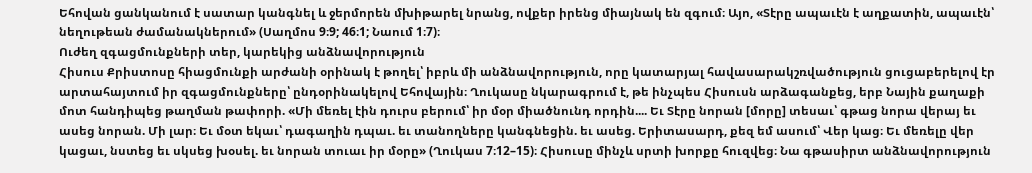Եհովան ցանկանում է սատար կանգնել և ջերմորեն մխիթարել նրանց, ովքեր իրենց միայնակ են զգում։ Այո, «Տէրը ապաւէն է աղքատին, ապաւէն՝ նեղութեան ժամանակներում» (Սաղմոս 9։9; 46։1; Նաում 1։7)։
Ուժեղ զգացմունքների տեր, կարեկից անձնավորություն
Հիսուս Քրիստոսը հիացմունքի արժանի օրինակ է թողել՝ իբրև մի անձնավորություն, որը կատարյալ հավասարակշռվածություն ցուցաբերելով էր արտահայտում իր զգացմունքները՝ ընդօրինակելով Եհովային։ Ղուկասը նկարագրում է, թե ինչպես Հիսուսն արձագանքեց, երբ Նային քաղաքի մոտ հանդիպեց թաղման թափորի. «Մի մեռել էին դուրս բերում՝ իր մօր միածնունդ որդին.... Եւ Տէրը նորան [մորը] տեսաւ՝ գթաց նորա վերայ եւ ասեց նորան. Մի լար։ Եւ մօտ եկաւ՝ դագաղին դպաւ. եւ տանողները կանգնեցին. եւ ասեց. Երիտասարդ, քեզ եմ ասում՝ Վեր կաց։ Եւ մեռելը վեր կացաւ, նստեց եւ սկսեց խօսել. եւ նորան տուաւ իր մօրը» (Ղուկաս 7։12–15)։ Հիսուսը մինչև սրտի խորքը հուզվեց։ Նա գթասիրտ անձնավորություն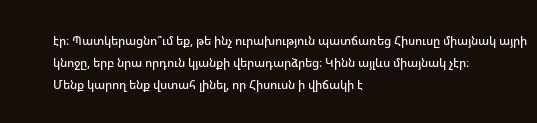էր։ Պատկերացնո՞ւմ եք, թե ինչ ուրախություն պատճառեց Հիսուսը միայնակ այրի կնոջը, երբ նրա որդուն կյանքի վերադարձրեց։ Կինն այլևս միայնակ չէր։
Մենք կարող ենք վստահ լինել, որ Հիսուսն ի վիճակի է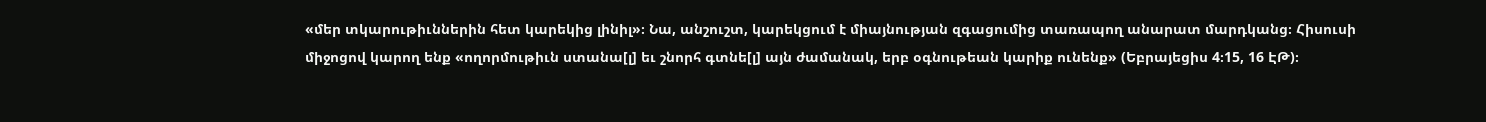«մեր տկարութիւններին հետ կարեկից լինիլ»։ Նա, անշուշտ, կարեկցում է միայնության զգացումից տառապող անարատ մարդկանց։ Հիսուսի միջոցով կարող ենք «ողորմութիւն ստանա[լ] եւ շնորհ գտնե[լ] այն ժամանակ, երբ օգնութեան կարիք ունենք» (Եբրայեցիս 4։15, 16 ԷԹ)։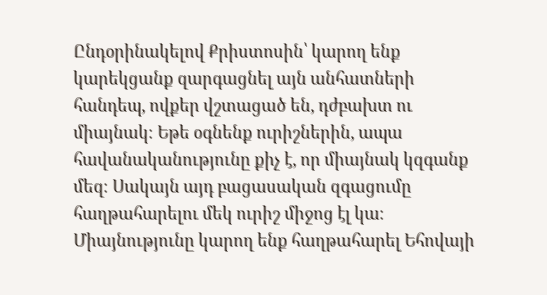Ընդօրինակելով Քրիստոսին՝ կարող ենք կարեկցանք զարգացնել այն անհատների հանդեպ, ովքեր վշտացած են, դժբախտ ու միայնակ։ Եթե օգնենք ուրիշներին, ապա հավանականությունը քիչ է, որ միայնակ կզգանք մեզ։ Սակայն այդ բացասական զգացումը հաղթահարելու մեկ ուրիշ միջոց էլ կա։
Միայնությունը կարող ենք հաղթահարել Եհովայի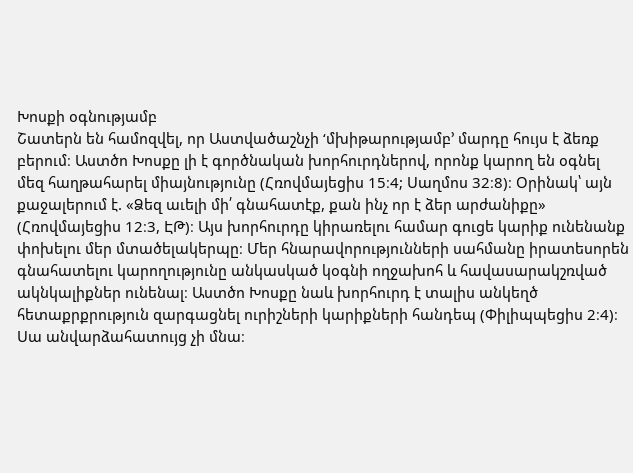Խոսքի օգնությամբ
Շատերն են համոզվել, որ Աստվածաշնչի ‘մխիթարությամբ’ մարդը հույս է ձեռք բերում։ Աստծո Խոսքը լի է գործնական խորհուրդներով, որոնք կարող են օգնել մեզ հաղթահարել միայնությունը (Հռովմայեցիս 15։4; Սաղմոս 32։8)։ Օրինակ՝ այն քաջալերում է. «Ձեզ աւելի մի՛ գնահատէք, քան ինչ որ է ձեր արժանիքը» (Հռովմայեցիս 12։3, ԷԹ)։ Այս խորհուրդը կիրառելու համար գուցե կարիք ունենանք փոխելու մեր մտածելակերպը։ Մեր հնարավորությունների սահմանը իրատեսորեն գնահատելու կարողությունը անկասկած կօգնի ողջախոհ և հավասարակշռված ակնկալիքներ ունենալ։ Աստծո Խոսքը նաև խորհուրդ է տալիս անկեղծ հետաքրքրություն զարգացնել ուրիշների կարիքների հանդեպ (Փիլիպպեցիս 2։4)։ Սա անվարձահատույց չի մնա։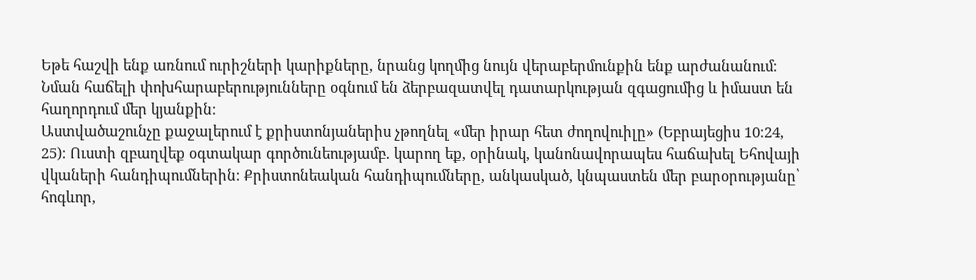Եթե հաշվի ենք առնում ուրիշների կարիքները, նրանց կողմից նույն վերաբերմունքին ենք արժանանում։ Նման հաճելի փոխհարաբերությունները օգնում են ձերբազատվել դատարկության զգացումից և իմաստ են հաղորդում մեր կյանքին։
Աստվածաշունչը քաջալերում է քրիստոնյաներիս չթողնել «մեր իրար հետ ժողովուիլը» (Եբրայեցիս 10։24, 25)։ Ուստի զբաղվեք օգտակար գործունեությամբ. կարող եք, օրինակ, կանոնավորապես հաճախել Եհովայի վկաների հանդիպումներին։ Քրիստոնեական հանդիպումները, անկասկած, կնպաստեն մեր բարօրությանը՝ հոգևոր,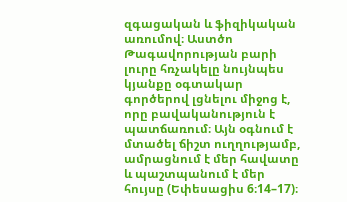զգացական և ֆիզիկական առումով։ Աստծո Թագավորության բարի լուրը հռչակելը նույնպես կյանքը օգտակար գործերով լցնելու միջոց է, որը բավականություն է պատճառում։ Այն օգնում է մտածել ճիշտ ուղղությամբ, ամրացնում է մեր հավատը և պաշտպանում է մեր հույսը (Եփեսացիս 6։14–17)։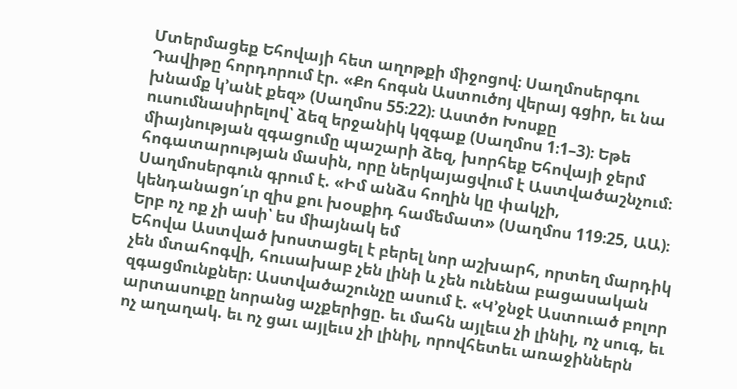Մտերմացեք Եհովայի հետ աղոթքի միջոցով։ Սաղմոսերգու Դավիթը հորդորում էր. «Քո հոգսն Աստուծոյ վերայ գցիր, եւ նա խնամք կ’անէ քեզ» (Սաղմոս 55։22)։ Աստծո Խոսքը ուսումնասիրելով՝ ձեզ երջանիկ կզգաք (Սաղմոս 1։1–3)։ Եթե միայնության զգացումը պաշարի ձեզ, խորհեք Եհովայի ջերմ հոգատարության մասին, որը ներկայացվում է Աստվածաշնչում։ Սաղմոսերգուն գրում է. «Իմ անձս հողին կը փակչի, կենդանացո՛ւր զիս քու խօսքիդ համեմատ» (Սաղմոս 119։25, ԱԱ)։
Երբ ոչ ոք չի ասի՝ ես միայնակ եմ
Եհովա Աստված խոստացել է բերել նոր աշխարհ, որտեղ մարդիկ չեն մտահոգվի, հուսախաբ չեն լինի և չեն ունենա բացասական զգացմունքներ։ Աստվածաշունչը ասում է. «Կ’ջնջէ Աստուած բոլոր արտասուքը նորանց աչքերիցը. եւ մահն այլեւս չի լինիլ, ոչ սուգ, եւ ոչ աղաղակ. եւ ոչ ցաւ այլեւս չի լինիլ, որովհետեւ առաջիններն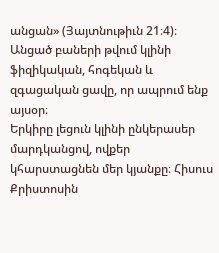անցան» (Յայտնութիւն 21։4)։ Անցած բաների թվում կլինի ֆիզիկական, հոգեկան և զգացական ցավը, որ ապրում ենք այսօր։
Երկիրը լեցուն կլինի ընկերասեր մարդկանցով, ովքեր կհարստացնեն մեր կյանքը։ Հիսուս Քրիստոսին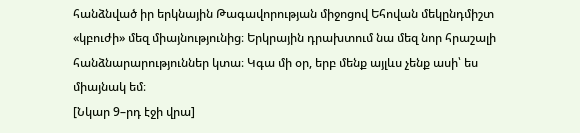հանձնված իր երկնային Թագավորության միջոցով Եհովան մեկընդմիշտ «կբուժի» մեզ միայնությունից։ Երկրային դրախտում նա մեզ նոր հրաշալի հանձնարարություններ կտա։ Կգա մի օր, երբ մենք այլևս չենք ասի՝ ես միայնակ եմ։
[Նկար 9–րդ էջի վրա]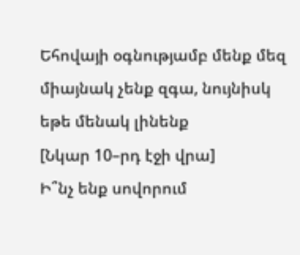Եհովայի օգնությամբ մենք մեզ միայնակ չենք զգա, նույնիսկ եթե մենակ լինենք
[Նկար 10–րդ էջի վրա]
Ի՞նչ ենք սովորում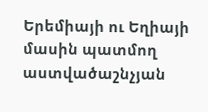Երեմիայի ու Եղիայի մասին պատմող աստվածաշնչյան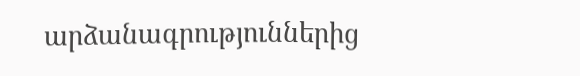արձանագրություններից